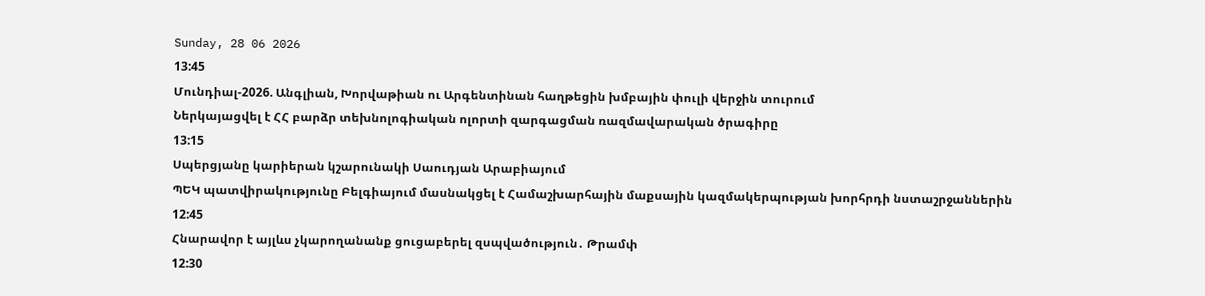Sunday, 28 06 2026
13:45
Մունդիալ-2026. Անգլիան, Խորվաթիան ու Արգենտինան հաղթեցին խմբային փուլի վերջին տուրում
Ներկայացվել է ՀՀ բարձր տեխնոլոգիական ոլորտի զարգացման ռազմավարական ծրագիրը
13:15
Սպերցյանը կարիերան կշարունակի Սաուդյան Արաբիայում
ՊԵԿ պատվիրակությունը Բելգիայում մասնակցել է Համաշխարհային մաքսային կազմակերպության խորհրդի նստաշրջաններին
12:45
Հնարավոր է այլևս չկարողանանք ցուցաբերել զսպվածություն․ Թրամփ
12:30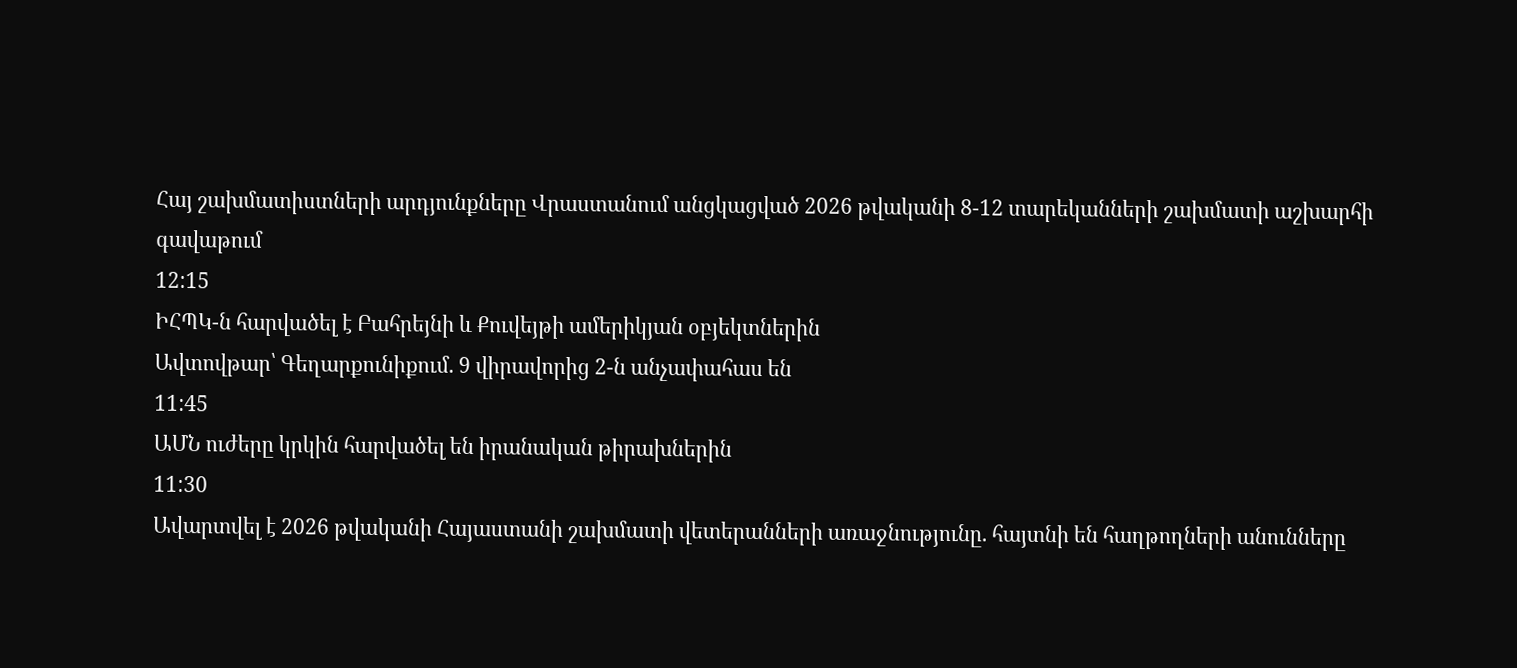Հայ շախմատիստների արդյունքները Վրաստանում անցկացված 2026 թվականի 8-12 տարեկանների շախմատի աշխարհի գավաթում
12:15
ԻՀՊԿ-ն հարվածել է Բահրեյնի և Քուվեյթի ամերիկյան օբյեկտներին
Ավտովթար՝ Գեղարքունիքում. 9 վիրավորից 2-ն անչափահաս են
11:45
ԱՄՆ ուժերը կրկին հարվածել են իրանական թիրախներին
11:30
Ավարտվել է 2026 թվականի Հայաստանի շախմատի վետերանների առաջնությունը. հայտնի են հաղթողների անունները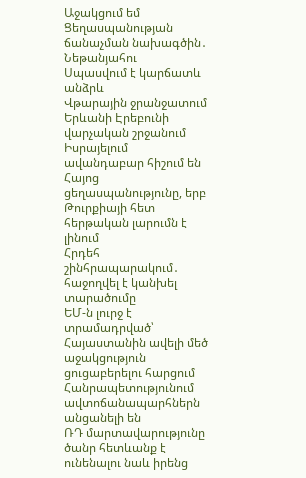Աջակցում եմ Ցեղասպանության ճանաչման նախագծին․ Նեթանյահու
Սպասվում է կարճատև անձրև
Վթարային ջրանջատում Երևանի Էրեբունի վարչական շրջանում
Իսրայելում ավանդաբար հիշում են Հայոց ցեղասպանությունը, երբ Թուրքիայի հետ հերթական լարումն է լինում
Հրդեհ շինհրապարակում․ հաջողվել է կանխել տարածումը
ԵՄ-ն լուրջ է տրամադրված՝ Հայաստանին ավելի մեծ աջակցություն ցուցաբերելու հարցում
Հանրապետությունում ավտոճանապարհներն անցանելի են
ՌԴ մարտավարությունը ծանր հետևանք է ունենալու նաև իրենց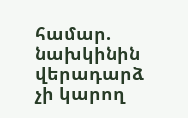համար. նախկինին վերադարձ չի կարող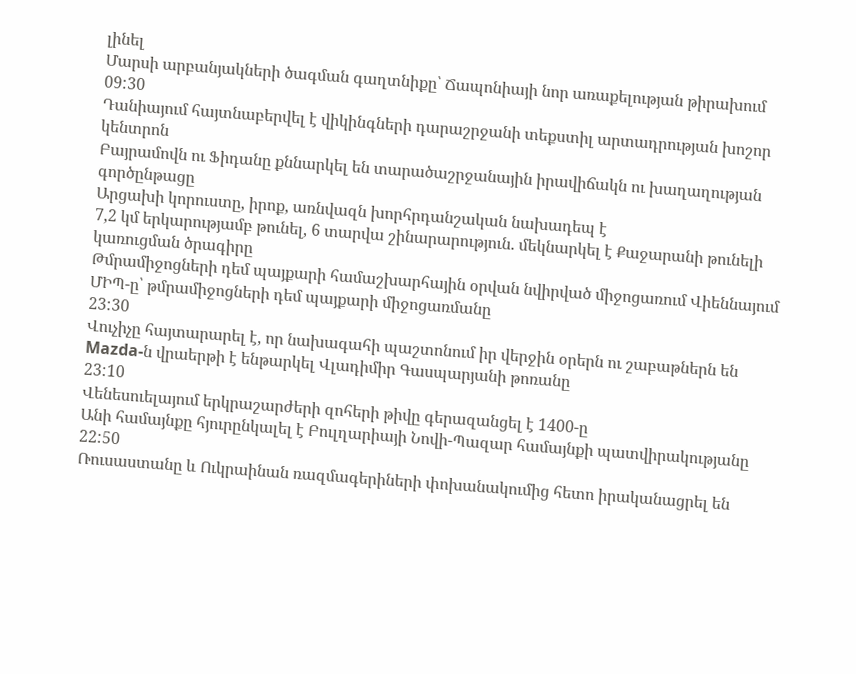լինել
Մարսի արբանյակների ծագման գաղտնիքը՝ Ճապոնիայի նոր առաքելության թիրախում
09:30
Դանիայում հայտնաբերվել է վիկինգների դարաշրջանի տեքստիլ արտադրության խոշոր կենտրոն
Բայրամովն ու Ֆիդանը քննարկել են տարածաշրջանային իրավիճակն ու խաղաղության գործընթացը
Արցախի կորուստը, իրոք, առնվազն խորհրդանշական նախադեպ է
7,2 կմ երկարությամբ թունել, 6 տարվա շինարարություն. մեկնարկել է Քաջարանի թունելի կառուցման ծրագիրը
Թմրամիջոցների դեմ պայքարի համաշխարհային օրվան նվիրված միջոցառում Վիեննայում
ՄԻՊ-ը՝ թմրամիջոցների դեմ պայքարի միջոցառմանը
23:30
Վուչիչը հայտարարել է, որ նախագահի պաշտոնում իր վերջին օրերն ու շաբաթներն են
Mazda-ն վրաերթի է ենթարկել Վլադիմիր Գասպարյանի թոռանը
23:10
Վենեսուելայում երկրաշարժերի զոհերի թիվը գերազանցել է 1400-ը
Անի համայնքը հյուրընկալել է Բուլղարիայի Նովի-Պազար համայնքի պատվիրակությանը
22:50
Ռուսաստանը և Ուկրաինան ռազմագերիների փոխանակումից հետո իրականացրել են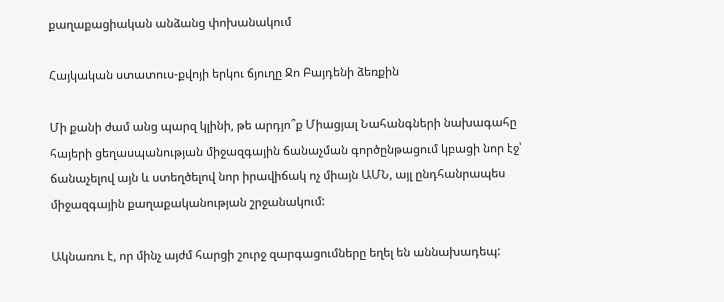քաղաքացիական անձանց փոխանակում

Հայկական ստատուս-քվոյի երկու ճյուղը Ջո Բայդենի ձեռքին

Մի քանի ժամ անց պարզ կլինի, թե արդյո՞ք Միացյալ Նահանգների նախագահը հայերի ցեղասպանության միջազգային ճանաչման գործընթացում կբացի նոր էջ՝ ճանաչելով այն և ստեղծելով նոր իրավիճակ ոչ միայն ԱՄՆ, այլ ընդհանրապես միջազգային քաղաքականության շրջանակում:

Ակնառու է, որ մինչ այժմ հարցի շուրջ զարգացումները եղել են աննախադեպ: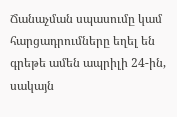Ճանաչման սպասումը կամ հարցադրումները եղել են գրեթե ամեն ապրիլի 24-ին, սակայն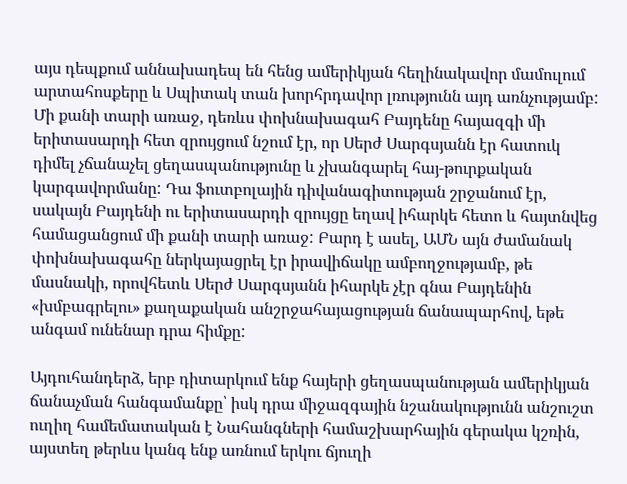այս դեպքում աննախադեպ են հենց ամերիկյան հեղինակավոր մամուլում արտահոսքերը և Սպիտակ տան խորհրդավոր լռությունն այդ առնչությամբ: Մի քանի տարի առաջ, դեռևս փոխնախագահ Բայդենը հայազգի մի երիտասարդի հետ զրույցում նշում էր, որ Սերժ Սարգսյանն էր հատուկ դիմել չճանաչել ցեղասպանությունը և չխանգարել հայ-թուրքական կարգավորմանը: Դա ֆուտբոլային դիվանագիտության շրջանում էր, սակայն Բայդենի ու երիտասարդի զրույցը եղավ իհարկե հետո և հայտնվեց համացանցում մի քանի տարի առաջ: Բարդ է ասել, ԱՄՆ այն ժամանակ փոխնախագահը ներկայացրել էր իրավիճակը ամբողջությամբ, թե մասնակի, որովհետև Սերժ Սարգսյանն իհարկե չէր գնա Բայդենին «խմբագրելու» քաղաքական անշրջահայացության ճանապարհով, եթե անգամ ունենար դրա հիմքը:

Այդուհանդերձ, երբ դիտարկում ենք հայերի ցեղասպանության ամերիկյան ճանաչման հանգամանքը՝ իսկ դրա միջազգային նշանակությունն անշուշտ ուղիղ համեմատական է Նահանգների համաշխարհային գերակա կշռին, այստեղ թերևս կանգ ենք առնում երկու ճյուղի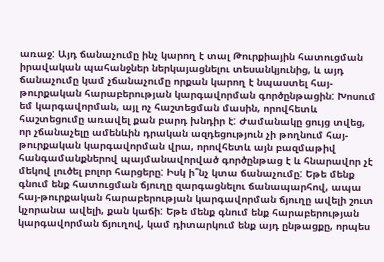առաջ: Այդ ճանաչումը ինչ կարող է տալ Թուրքիային հատուցման իրավական պահանջներ ներկայացնելու տեսանկյունից, և այդ ճանաչումը կամ չճանաչումը որքան կարող է նպաստել հայ-թուրքական հարաբերության կարգավորման գործընթացին: Խոսում եմ կարգավորման, այլ ոչ հաշտեցման մասին, որովհետև հաշտեցումը առավել քան բարդ խնդիր է: Ժամանակը ցույց տվեց, որ չճանաչելը ամենևին դրական ազդեցություն չի թողնում հայ-թուրքական կարգավորման վրա, որովհետև այն բազմաթիվ հանգամանքներով պայմանավորված գործընթաց է և հնարավոր չէ մեկով լուծել բոլոր հարցերը: Իսկ ի՞նչ կտա ճանաչումը: Եթե մենք գնում ենք հատուցման ճյուղը զարգացնելու ճանապարհով, ապա հայ-թուրքական հարաբերության կարգավորման ճյուղը ավելի շուտ կչորանա ավելի, քան կաճի: Եթե մենք գնում ենք հարաբերության կարգավորման ճյուղով, կամ դիտարկում ենք այդ ընթացքը, որպես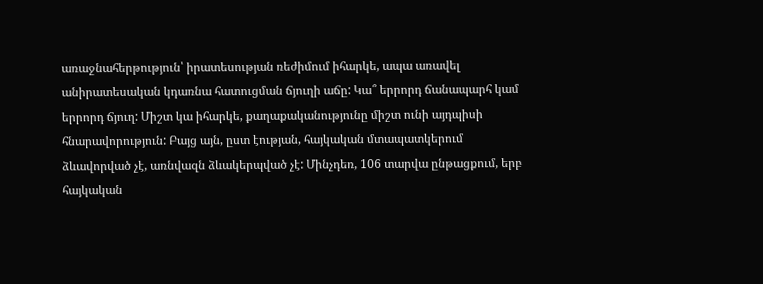առաջնահերթություն՝ իրատեսության ռեժիմում իհարկե, ապա առավել անիրատեսական կդառնա հատուցման ճյուղի աճը: Կա՞ երրորդ ճանապարհ կամ երրորդ ճյուղ: Միշտ կա իհարկե, քաղաքականությունը միշտ ունի այդպիսի հնարավորություն: Բայց այն, ըստ էության, հայկական մտապատկերում ձևավորված չէ, առնվազն ձևակերպված չէ: Մինչդեռ, 106 տարվա ընթացքում, երբ հայկական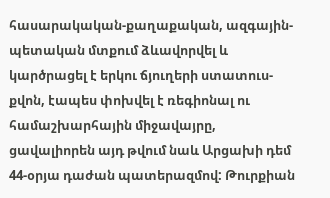հասարակական-քաղաքական, ազգային-պետական մտքում ձևավորվել և կարծրացել է երկու ճյուղերի ստատուս-քվոն, էապես փոխվել է ռեգիոնալ ու համաշխարհային միջավայրը, ցավալիորեն այդ թվում նաև Արցախի դեմ 44-օրյա դաժան պատերազմով: Թուրքիան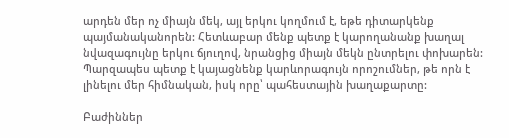արդեն մեր ոչ միայն մեկ, այլ երկու կողմում է, եթե դիտարկենք պայմանականորեն: Հետևաբար մենք պետք է կարողանանք խաղալ նվազագույնը երկու ճյուղով, նրանցից միայն մեկն ընտրելու փոխարեն: Պարզապես պետք է կայացնենք կարևորագույն որոշումներ, թե որն է լինելու մեր հիմնական, իսկ որը՝ պահեստային խաղաքարտը:

Բաժիններ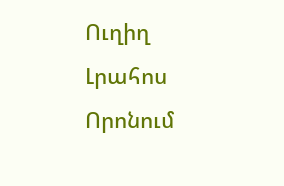Ուղիղ
Լրահոս
Որոնում